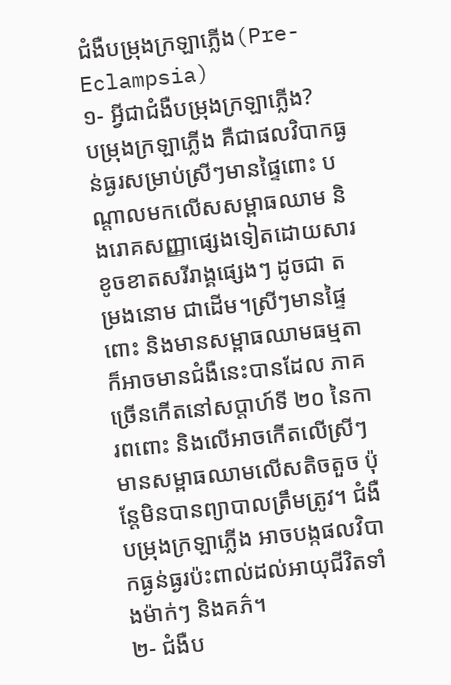ជំងឺបម្រុងក្រឡាភ្លើង(Pre-Eclampsia)
១- អ្វីជាជំងឺបម្រុងក្រឡាភ្លើង?
បម្រុងក្រឡាភ្លើង គឺជាផលវិបាកធ្ងន់ធ្ងរសម្រាប់ស្រីៗមានផ្ទៃពោះ បណ្តាលមកលើសសម្ពាធឈាម និងរោគសញ្ញាផ្សេងទៀតដោយសារខូចខាតសរីរាង្គផ្សេងៗ ដូចជា តម្រងនោម ជាដើម។ស្រីៗមានផ្ទៃពោះ និងមានសម្ពាធឈាមធម្មតា ក៏អាចមានជំងឺនេះបានដែល ភាគច្រើនកើតនៅសប្តាហ៍ទី ២០ នៃការពពោះ និងលើអាចកើតលើស្រីៗមានសម្ពាធឈាមលើសតិចតួច ប៉ុន្តែមិនបានព្យាបាលត្រឹមត្រូវ។ ជំងឺបម្រុងក្រឡាភ្លើង អាចបង្កផលវិបាកធ្ងន់ធ្ងរប៉ះពាល់ដល់អាយុជីវិតទាំងម៉ាក់ៗ និងគភ៌។
២- ជំងឺប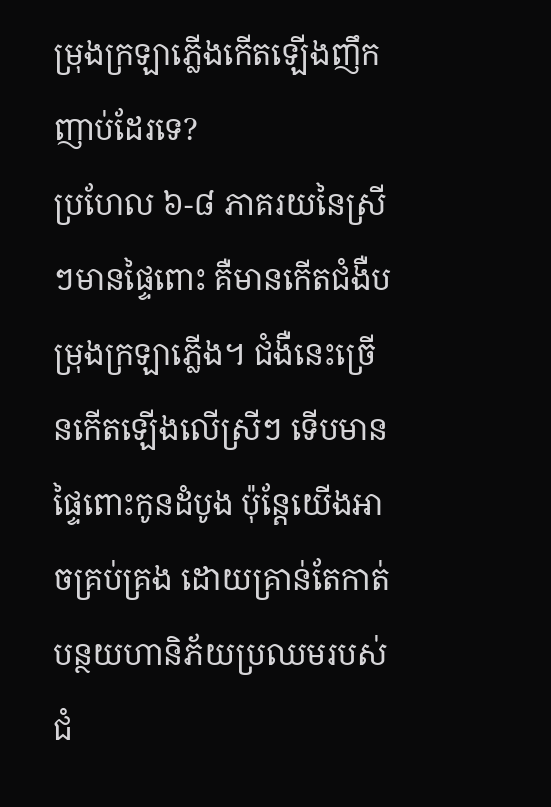ម្រុងក្រឡាភ្លើងកើតឡើងញឹកញាប់ដែរទេ?
ប្រហែល ៦-៨ ភាគរយនៃស្រីៗមានផ្ទៃពោះ គឺមានកើតជំងឺបម្រុងក្រឡាភ្លើង។ ជំងឺនេះច្រើនកើតឡើងលើស្រីៗ ទើបមានផ្ទៃពោះកូនដំបូង ប៉ុន្តែយើងអាចគ្រប់គ្រង ដោយគ្រាន់តែកាត់បន្ថយហានិភ័យប្រឈមរបស់ជំ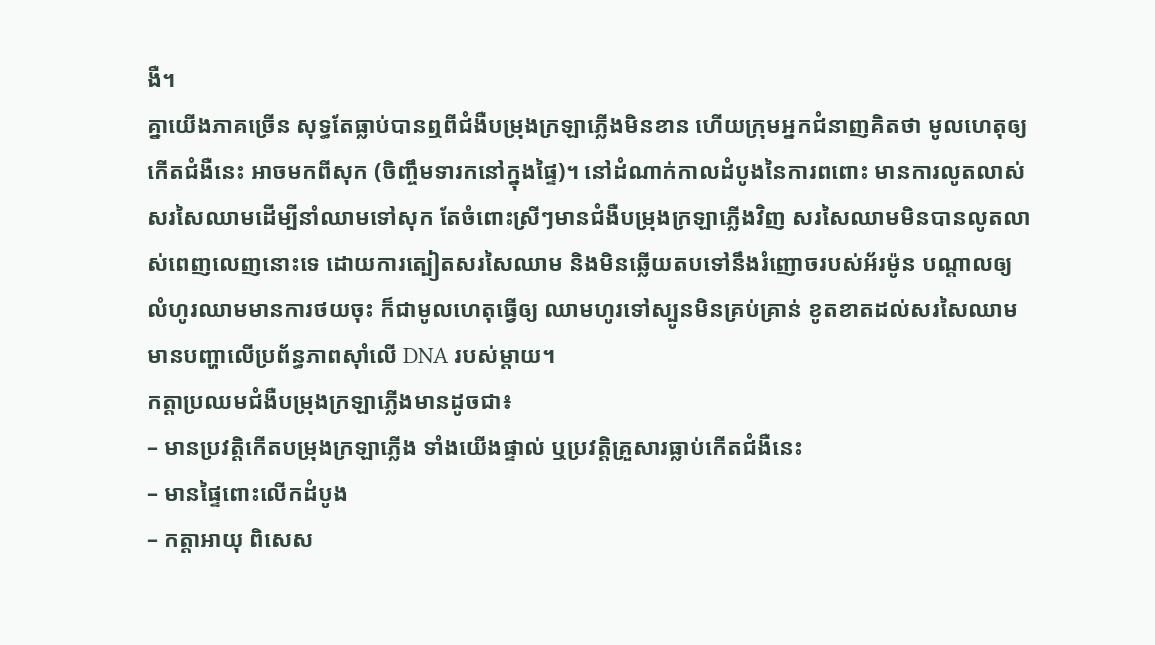ងឺ។
គ្នាយើងភាគច្រើន សុទ្ធតែធ្លាប់បានឮពីជំងឺបម្រុងក្រឡាភ្លើងមិនខាន ហើយក្រុមអ្នកជំនាញគិតថា មូលហេតុឲ្យកើតជំងឺនេះ អាចមកពីសុក (ចិញ្ចឹមទារកនៅក្នុងផ្ទៃ)។ នៅដំណាក់កាលដំបូងនៃការពពោះ មានការលូតលាស់សរសៃឈាមដើម្បីនាំឈាមទៅសុក តែចំពោះស្រីៗមានជំងឺបម្រុងក្រឡាភ្លើងវិញ សរសៃឈាមមិនបានលូតលាស់ពេញលេញនោះទេ ដោយការត្បៀតសរសៃឈាម និងមិនឆ្លើយតបទៅនឹងរំញោចរបស់អ័រម៉ូន បណ្តាលឲ្យលំហូរឈាមមានការថយចុះ ក៏ជាមូលហេតុធ្វើឲ្យ ឈាមហូរទៅស្បូនមិនគ្រប់គ្រាន់ ខូតខាតដល់សរសៃឈាម មានបញ្ហាលើប្រព័ន្ធភាពស៊ាំលើ DNA របស់ម្ដាយ។
កត្តាប្រឈមជំងឺបម្រុងក្រឡាភ្លើងមានដូចជា៖
– មានប្រវត្តិកើតបម្រុងក្រឡាភ្លើង ទាំងយើងផ្ទាល់ ឬប្រវត្តិគ្រួសារធ្លាប់កើតជំងឺនេះ
– មានផ្ទៃពោះលើកដំបូង
– កត្តាអាយុ ពិសេស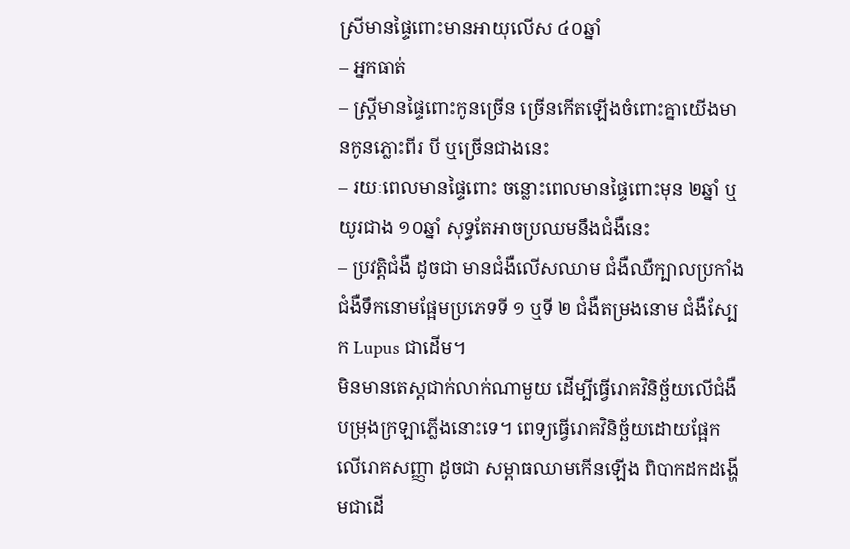ស្រីមានផ្ទៃពោះមានអាយុលើស ៤០ឆ្នាំ
– អ្នកធាត់
– ស្ត្រីមានផ្ទៃពោះកូនច្រើន ច្រើនកើតឡើងចំពោះគ្នាយើងមានកូនភ្លោះពីរ បី ឬច្រើនជាងនេះ
– រយៈពេលមានផ្ទៃពោះ ចន្លោះពេលមានផ្ទៃពោះមុន ២ឆ្នាំ ឬយូរជាង ១០ឆ្នាំ សុទ្ធតែអាចប្រឈមនឹងជំងឺនេះ
– ប្រវត្តិជំងឺ ដូចជា មានជំងឺលើសឈាម ជំងឺឈឺក្បាលប្រកាំង ជំងឺទឹកនោមផ្អែមប្រភេទទី ១ ឬទី ២ ជំងឺតម្រងនោម ជំងឺស្បែក Lupus ជាដើម។
មិនមានតេស្តជាក់លាក់ណាមួយ ដើម្បីធ្វើរោគវិនិច្ឆ័យលើជំងឺបម្រុងក្រឡាភ្លើងនោះទេ។ ពេទ្យធ្វើរោគវិនិច្ឆ័យដោយផ្អែកលើរោគសញ្ញា ដូចជា សម្ពាធឈាមកើនឡើង ពិបាកដកដង្ហើមជាដើ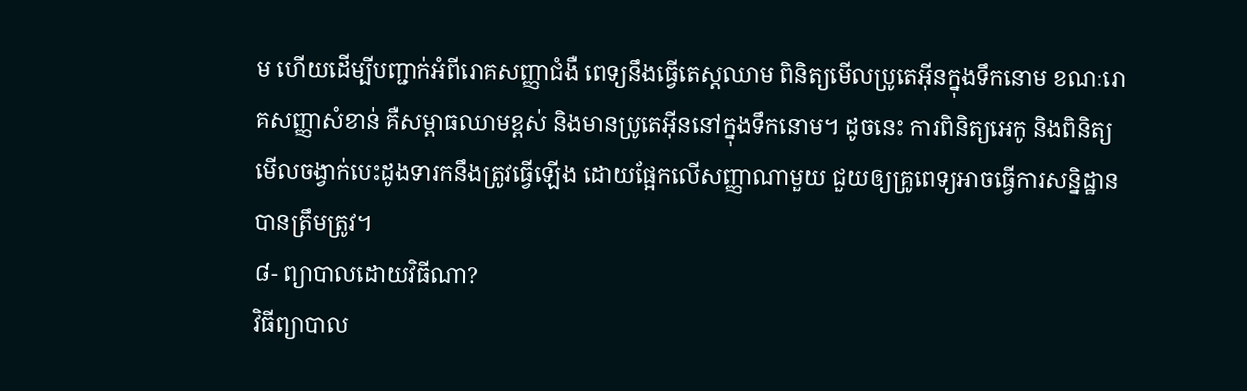ម ហើយដើម្បីបញ្ជាក់អំពីរោគសញ្ញាជំងឺ ពេទ្យនឹងធ្វើតេស្តឈាម ពិនិត្យមើលប្រូតេអ៊ីនក្នុងទឹកនោម ខណៈរោគសញ្ញាសំខាន់ គឺសម្ពាធឈាមខ្ពស់ និងមានប្រូតេអ៊ីននៅក្នុងទឹកនោម។ ដូចនេះ ការពិនិត្យអេកូ និងពិនិត្យមើលចង្វាក់បេះដូងទារកនឹងត្រូវធ្វើឡើង ដោយផ្អែកលើសញ្ញាណាមួយ ជួយឲ្យគ្រូពេទ្យអាចធ្វើការសន្និដ្ឋានបានត្រឹមត្រូវ។
៨- ព្យាបាលដោយវិធីណា?
វិធីព្យាបាល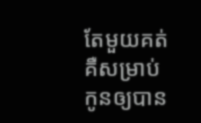តែមួយគត់ គឺសម្រាប់កូនឲ្យបាន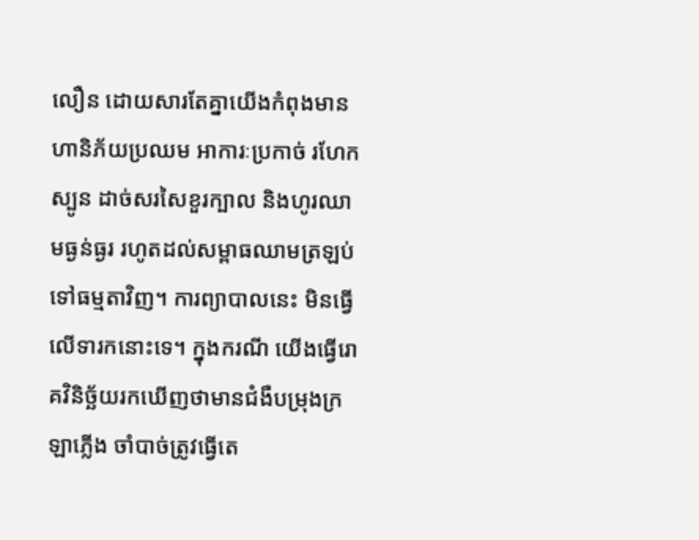លឿន ដោយសារតែគ្នាយើងកំពុងមានហានិភ័យប្រឈម អាការៈប្រកាច់ រហែកស្បូន ដាច់សរសៃខួរក្បាល និងហូរឈាមធ្ងន់ធ្ងរ រហូតដល់សម្ពាធឈាមត្រឡប់ទៅធម្មតាវិញ។ ការព្យាបាលនេះ មិនធ្វើលើទារកនោះទេ។ ក្នុងករណី យើងធ្វើរោគវិនិច្ឆ័យរកឃើញថាមានជំងឺបម្រុងក្រឡាភ្លើង ចាំបាច់ត្រូវធ្វើតេ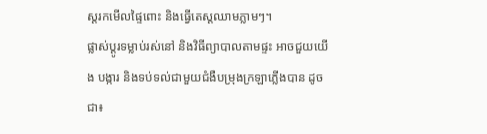ស្តរកមើលផ្ទៃពោះ និងធ្វើតេស្តឈាមភ្លាមៗ។
ផ្លាស់ប្តូរទម្លាប់រស់នៅ និងវិធីព្យាបាលតាមផ្ទះ អាចជួយយើង បង្ការ និងទប់ទល់ជាមួយជំងឺបម្រុងក្រឡាភ្លើងបាន ដូចជា៖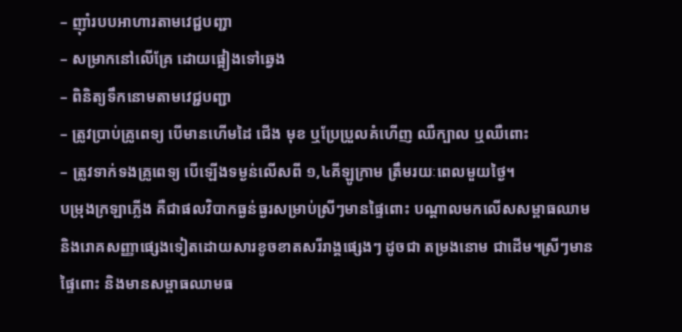– ញ៉ាំរបបអាហារតាមវេជ្ជបញ្ជា
– សម្រាកនៅលើគ្រែ ដោយផ្អៀងទៅឆ្វេង
– ពិនិត្យទឹកនោមតាមវេជ្ជបញ្ជា
– ត្រូវប្រាប់គ្រូពេទ្យ បើមានហើមដៃ ជើង មុខ ឬប្រែប្រួលគំហើញ ឈឺក្បាល ឬឈឺពោះ
– ត្រូវទាក់ទងគ្រូពេទ្យ បើឡើងទម្ងន់លើសពី ១,៤គីឡូក្រាម ត្រឹមរយៈពេលមួយថ្ងៃ។
បម្រុងក្រឡាភ្លើង គឺជាផលវិបាកធ្ងន់ធ្ងរសម្រាប់ស្រីៗមានផ្ទៃពោះ បណ្តាលមកលើសសម្ពាធឈាម និងរោគសញ្ញាផ្សេងទៀតដោយសារខូចខាតសរីរាង្គផ្សេងៗ ដូចជា តម្រងនោម ជាដើម។ស្រីៗមានផ្ទៃពោះ និងមានសម្ពាធឈាមធ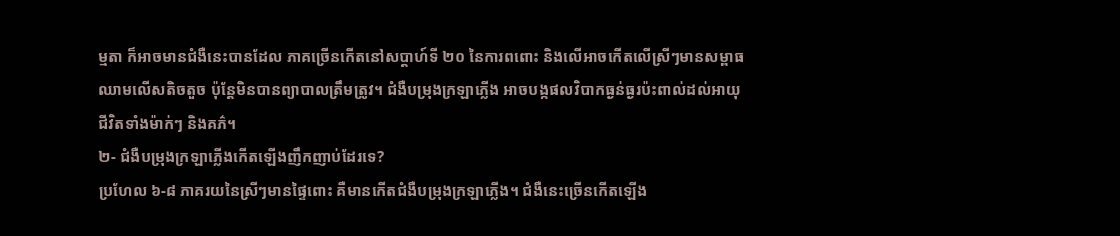ម្មតា ក៏អាចមានជំងឺនេះបានដែល ភាគច្រើនកើតនៅសប្តាហ៍ទី ២០ នៃការពពោះ និងលើអាចកើតលើស្រីៗមានសម្ពាធឈាមលើសតិចតួច ប៉ុន្តែមិនបានព្យាបាលត្រឹមត្រូវ។ ជំងឺបម្រុងក្រឡាភ្លើង អាចបង្កផលវិបាកធ្ងន់ធ្ងរប៉ះពាល់ដល់អាយុជីវិតទាំងម៉ាក់ៗ និងគភ៌។
២- ជំងឺបម្រុងក្រឡាភ្លើងកើតឡើងញឹកញាប់ដែរទេ?
ប្រហែល ៦-៨ ភាគរយនៃស្រីៗមានផ្ទៃពោះ គឺមានកើតជំងឺបម្រុងក្រឡាភ្លើង។ ជំងឺនេះច្រើនកើតឡើង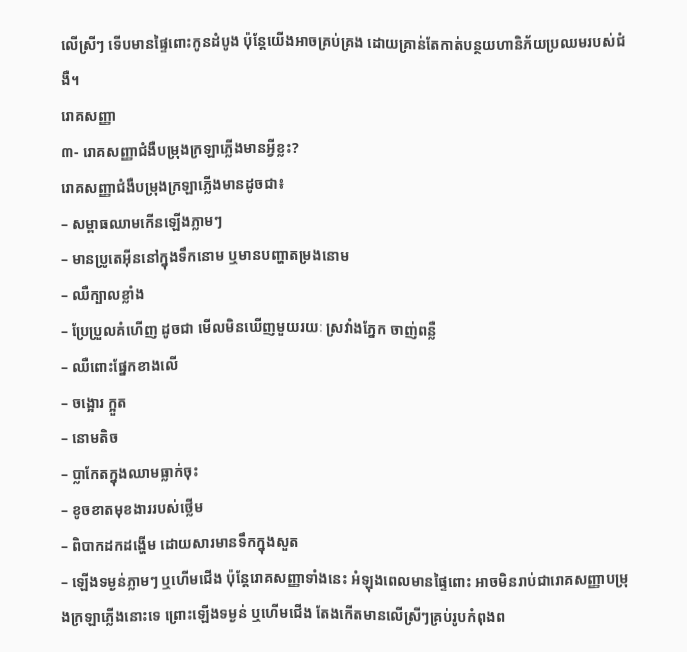លើស្រីៗ ទើបមានផ្ទៃពោះកូនដំបូង ប៉ុន្តែយើងអាចគ្រប់គ្រង ដោយគ្រាន់តែកាត់បន្ថយហានិភ័យប្រឈមរបស់ជំងឺ។
រោគសញ្ញា
៣- រោគសញ្ញាជំងឺបម្រុងក្រឡាភ្លើងមានអ្វីខ្លះ?
រោគសញ្ញាជំងឺបម្រុងក្រឡាភ្លើងមានដូចជា៖
– សម្ពាធឈាមកើនឡើងភ្លាមៗ
– មានប្រូតេអ៊ីននៅក្នុងទឹកនោម ឬមានបញ្ហាតម្រងនោម
– ឈឺក្បាលខ្លាំង
– ប្រែប្រួលគំហើញ ដូចជា មើលមិនឃើញមួយរយៈ ស្រវាំងភ្នែក ចាញ់ពន្លឺ
– ឈឺពោះផ្នែកខាងលើ
– ចង្អោរ ក្អួត
– នោមតិច
– ប្លាកែតក្នុងឈាមធ្លាក់ចុះ
– ខូចខាតមុខងាររបស់ថ្លើម
– ពិបាកដកដង្ហើម ដោយសារមានទឹកក្នុងសួត
– ឡើងទម្ងន់ភ្លាមៗ ឬហើមជើង ប៉ុន្តែរោគសញ្ញាទាំងនេះ អំឡុងពេលមានផ្ទៃពោះ អាចមិនរាប់ជារោគសញ្ញាបម្រុងក្រឡាភ្លើងនោះទេ ព្រោះឡើងទម្ងន់ ឬហើមជើង តែងកើតមានលើស្រីៗគ្រប់រូបកំពុងព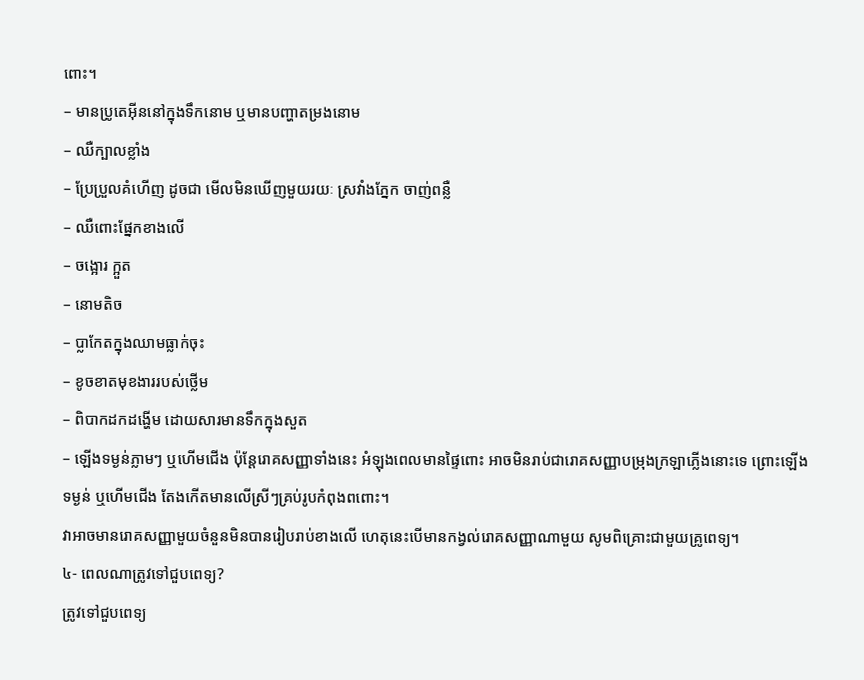ពោះ។
– មានប្រូតេអ៊ីននៅក្នុងទឹកនោម ឬមានបញ្ហាតម្រងនោម
– ឈឺក្បាលខ្លាំង
– ប្រែប្រួលគំហើញ ដូចជា មើលមិនឃើញមួយរយៈ ស្រវាំងភ្នែក ចាញ់ពន្លឺ
– ឈឺពោះផ្នែកខាងលើ
– ចង្អោរ ក្អួត
– នោមតិច
– ប្លាកែតក្នុងឈាមធ្លាក់ចុះ
– ខូចខាតមុខងាររបស់ថ្លើម
– ពិបាកដកដង្ហើម ដោយសារមានទឹកក្នុងសួត
– ឡើងទម្ងន់ភ្លាមៗ ឬហើមជើង ប៉ុន្តែរោគសញ្ញាទាំងនេះ អំឡុងពេលមានផ្ទៃពោះ អាចមិនរាប់ជារោគសញ្ញាបម្រុងក្រឡាភ្លើងនោះទេ ព្រោះឡើងទម្ងន់ ឬហើមជើង តែងកើតមានលើស្រីៗគ្រប់រូបកំពុងពពោះ។
វាអាចមានរោគសញ្ញាមួយចំនួនមិនបានរៀបរាប់ខាងលើ ហេតុនេះបើមានកង្វល់រោគសញ្ញាណាមួយ សូមពិគ្រោះជាមួយគ្រូពេទ្យ។
៤- ពេលណាត្រូវទៅជួបពេទ្យ?
ត្រូវទៅជួបពេទ្យ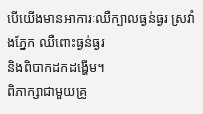បើយើងមានអាការៈឈឺក្បាលធ្ងន់ធ្ងរ ស្រវាំងភ្នែក ឈឺពោះធ្ងន់ធ្ងរ
និងពិបាកដកដង្ហើម។
ពិភាក្សាជាមួយគ្រូ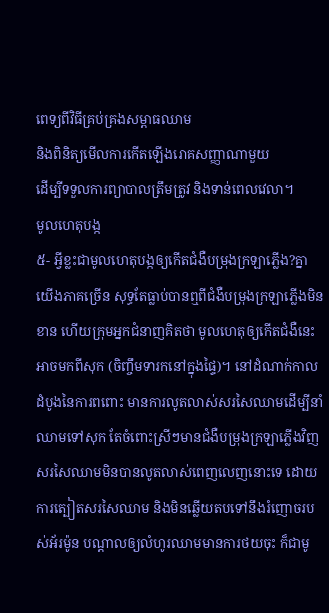ពេទ្យពីវិធីគ្រប់គ្រងសម្ពាធឈាម
និងពិនិត្យមើលការកើតឡើងរោគសញ្ញាណាមួយ
ដើម្បីទទួលការព្យាបាលត្រឹមត្រូវ និងទាន់ពេលវេលា។
មូលហេតុបង្ក
៥- អ្វីខ្លះជាមូលហេតុបង្កឲ្យកើតជំងឺបម្រុងក្រឡាភ្លើង?គ្នាយើងភាគច្រើន សុទ្ធតែធ្លាប់បានឮពីជំងឺបម្រុងក្រឡាភ្លើងមិនខាន ហើយក្រុមអ្នកជំនាញគិតថា មូលហេតុឲ្យកើតជំងឺនេះ អាចមកពីសុក (ចិញ្ចឹមទារកនៅក្នុងផ្ទៃ)។ នៅដំណាក់កាលដំបូងនៃការពពោះ មានការលូតលាស់សរសៃឈាមដើម្បីនាំឈាមទៅសុក តែចំពោះស្រីៗមានជំងឺបម្រុងក្រឡាភ្លើងវិញ សរសៃឈាមមិនបានលូតលាស់ពេញលេញនោះទេ ដោយការត្បៀតសរសៃឈាម និងមិនឆ្លើយតបទៅនឹងរំញោចរបស់អ័រម៉ូន បណ្តាលឲ្យលំហូរឈាមមានការថយចុះ ក៏ជាមូ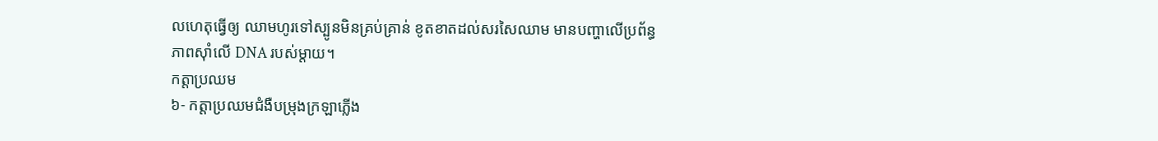លហេតុធ្វើឲ្យ ឈាមហូរទៅស្បូនមិនគ្រប់គ្រាន់ ខូតខាតដល់សរសៃឈាម មានបញ្ហាលើប្រព័ន្ធភាពស៊ាំលើ DNA របស់ម្ដាយ។
កត្តាប្រឈម
៦- កត្តាប្រឈមជំងឺបម្រុងក្រឡាភ្លើង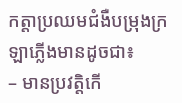កត្តាប្រឈមជំងឺបម្រុងក្រឡាភ្លើងមានដូចជា៖
– មានប្រវត្តិកើ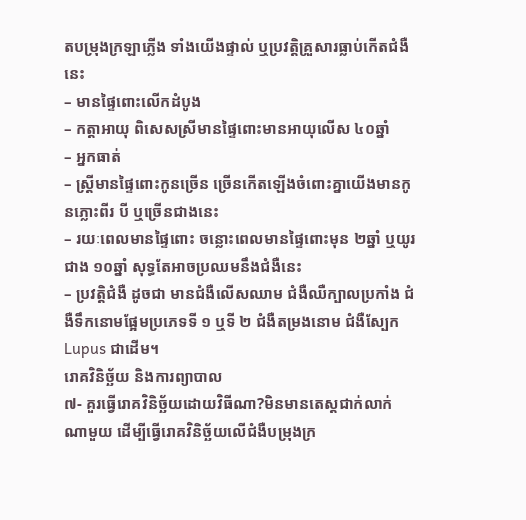តបម្រុងក្រឡាភ្លើង ទាំងយើងផ្ទាល់ ឬប្រវត្តិគ្រួសារធ្លាប់កើតជំងឺនេះ
– មានផ្ទៃពោះលើកដំបូង
– កត្តាអាយុ ពិសេសស្រីមានផ្ទៃពោះមានអាយុលើស ៤០ឆ្នាំ
– អ្នកធាត់
– ស្ត្រីមានផ្ទៃពោះកូនច្រើន ច្រើនកើតឡើងចំពោះគ្នាយើងមានកូនភ្លោះពីរ បី ឬច្រើនជាងនេះ
– រយៈពេលមានផ្ទៃពោះ ចន្លោះពេលមានផ្ទៃពោះមុន ២ឆ្នាំ ឬយូរជាង ១០ឆ្នាំ សុទ្ធតែអាចប្រឈមនឹងជំងឺនេះ
– ប្រវត្តិជំងឺ ដូចជា មានជំងឺលើសឈាម ជំងឺឈឺក្បាលប្រកាំង ជំងឺទឹកនោមផ្អែមប្រភេទទី ១ ឬទី ២ ជំងឺតម្រងនោម ជំងឺស្បែក Lupus ជាដើម។
រោគវិនិច្ឆ័យ និងការព្យាបាល
៧- គួរធ្វើរោគវិនិច្ឆ័យដោយវិធីណា?មិនមានតេស្តជាក់លាក់ណាមួយ ដើម្បីធ្វើរោគវិនិច្ឆ័យលើជំងឺបម្រុងក្រ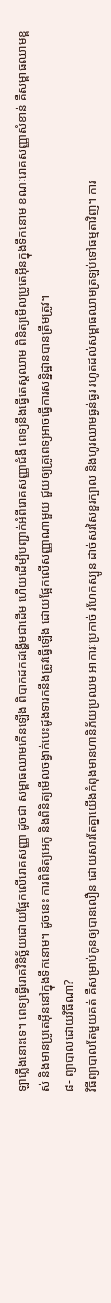ឡាភ្លើងនោះទេ។ ពេទ្យធ្វើរោគវិនិច្ឆ័យដោយផ្អែកលើរោគសញ្ញា ដូចជា សម្ពាធឈាមកើនឡើង ពិបាកដកដង្ហើមជាដើម ហើយដើម្បីបញ្ជាក់អំពីរោគសញ្ញាជំងឺ ពេទ្យនឹងធ្វើតេស្តឈាម ពិនិត្យមើលប្រូតេអ៊ីនក្នុងទឹកនោម ខណៈរោគសញ្ញាសំខាន់ គឺសម្ពាធឈាមខ្ពស់ និងមានប្រូតេអ៊ីននៅក្នុងទឹកនោម។ ដូចនេះ ការពិនិត្យអេកូ និងពិនិត្យមើលចង្វាក់បេះដូងទារកនឹងត្រូវធ្វើឡើង ដោយផ្អែកលើសញ្ញាណាមួយ ជួយឲ្យគ្រូពេទ្យអាចធ្វើការសន្និដ្ឋានបានត្រឹមត្រូវ។
៨- ព្យាបាលដោយវិធីណា?
វិធីព្យាបាលតែមួយគត់ គឺសម្រាប់កូនឲ្យបានលឿន ដោយសារតែគ្នាយើងកំពុងមានហានិភ័យប្រឈម អាការៈប្រកាច់ រហែកស្បូន ដាច់សរសៃខួរក្បាល និងហូរឈាមធ្ងន់ធ្ងរ រហូតដល់សម្ពាធឈាមត្រឡប់ទៅធម្មតាវិញ។ ការ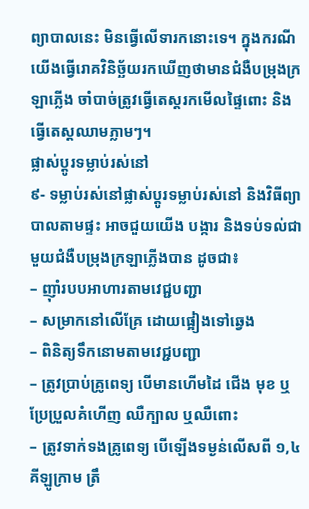ព្យាបាលនេះ មិនធ្វើលើទារកនោះទេ។ ក្នុងករណី យើងធ្វើរោគវិនិច្ឆ័យរកឃើញថាមានជំងឺបម្រុងក្រឡាភ្លើង ចាំបាច់ត្រូវធ្វើតេស្តរកមើលផ្ទៃពោះ និងធ្វើតេស្តឈាមភ្លាមៗ។
ផ្លាស់ប្តូរទម្លាប់រស់នៅ
៩- ទម្លាប់រស់នៅផ្លាស់ប្តូរទម្លាប់រស់នៅ និងវិធីព្យាបាលតាមផ្ទះ អាចជួយយើង បង្ការ និងទប់ទល់ជាមួយជំងឺបម្រុងក្រឡាភ្លើងបាន ដូចជា៖
– ញ៉ាំរបបអាហារតាមវេជ្ជបញ្ជា
– សម្រាកនៅលើគ្រែ ដោយផ្អៀងទៅឆ្វេង
– ពិនិត្យទឹកនោមតាមវេជ្ជបញ្ជា
– ត្រូវប្រាប់គ្រូពេទ្យ បើមានហើមដៃ ជើង មុខ ឬប្រែប្រួលគំហើញ ឈឺក្បាល ឬឈឺពោះ
– ត្រូវទាក់ទងគ្រូពេទ្យ បើឡើងទម្ងន់លើសពី ១,៤គីឡូក្រាម ត្រឹ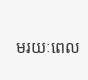មរយៈពេល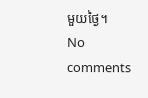មួយថ្ងៃ។
No comments